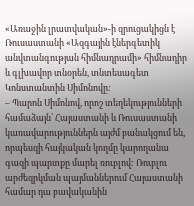«Առաջին լրատվական»-ի զրուցակիցն է Ռուսաստանի «Ազգային էներգետիկ անվտանգության հիմնադրամի» հիմնադիր և գլխավոր տնօրեն, տնտեսագետ Կոնստանտին Սիմոնովը:
– Պարոն Սիմոնով, որոշ տեղեկությունների համաձայն՝ Հայաստանի և Ռուսաստանի կառավարություններն այժմ բանակցում են, որպեսզի հայկական կողմը կարողանա գազի պարտքը մարել ռուբլով: Ռուբլու արժեզրկման պայմաններում Հայաստանի համար դա բավականին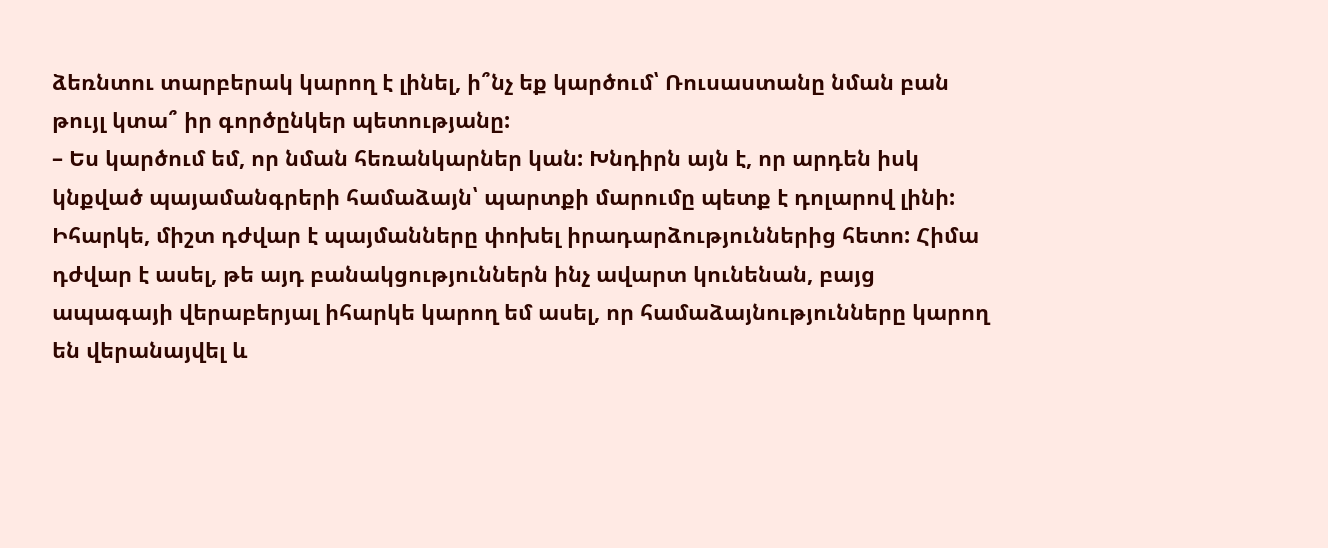ձեռնտու տարբերակ կարող է լինել, ի՞նչ եք կարծում՝ Ռուսաստանը նման բան թույլ կտա՞ իր գործընկեր պետությանը:
– Ես կարծում եմ, որ նման հեռանկարներ կան: Խնդիրն այն է, որ արդեն իսկ կնքված պայամանգրերի համաձայն՝ պարտքի մարումը պետք է դոլարով լինի: Իհարկե, միշտ դժվար է պայմանները փոխել իրադարձություններից հետո: Հիմա դժվար է ասել, թե այդ բանակցություններն ինչ ավարտ կունենան, բայց ապագայի վերաբերյալ իհարկե կարող եմ ասել, որ համաձայնությունները կարող են վերանայվել և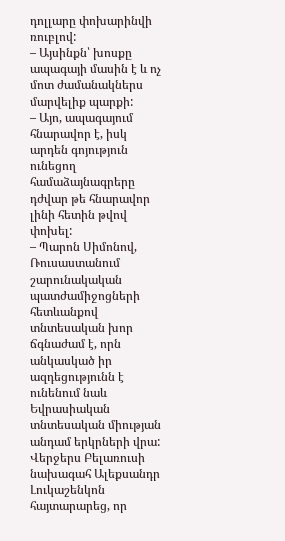դոլլարը փոխարինվի ռուբլով:
– Այսինքն՝ խոսքը ապագայի մասին է և ոչ մոտ ժամանակներս մարվելիք պարքի:
– Այո, ապագայում հնարավոր է, իսկ արդեն գոյություն ունեցող համաձայնագրերը դժվար թե հնարավոր լինի հետին թվով փոխել:
– Պարոն Սիմոնով, Ռուսաստանում շարունակական պատժամիջոցների հետևանքով տնտեսական խոր ճգնաժամ է, որն անկասկած իր ազդեցությունն է ունենում նաև Եվրասիական տնտեսական միության անդամ երկրների վրա: Վերջերս Բելառուսի նախագահ Ալեքսանդր Լուկաշենկոն հայտարարեց, որ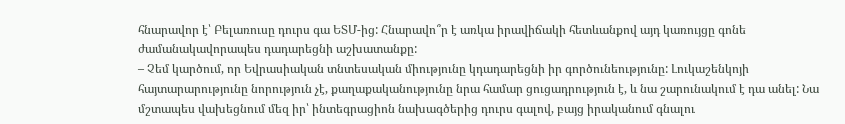հնարավոր է՝ Բելառուսը դուրս գա ԵՏՄ-ից: Հնարավո՞ր է առկա իրավիճակի հետևանքով այդ կառույցը գոնե ժամանակավորապես դադարեցնի աշխատանքը:
– Չեմ կարծում, որ Եվրասիական տնտեսական միությունը կդադարեցնի իր գործունեությունը: Լուկաշենկոյի հայտարարությունը նորություն չէ, քաղաքականությունը նրա համար ցուցադրություն է, և նա շարունակում է դա անել: Նա մշտապես վախեցնում մեզ իր՝ ինտեգրացիոն նախագծերից դուրս գալով, բայց իրականում գնալու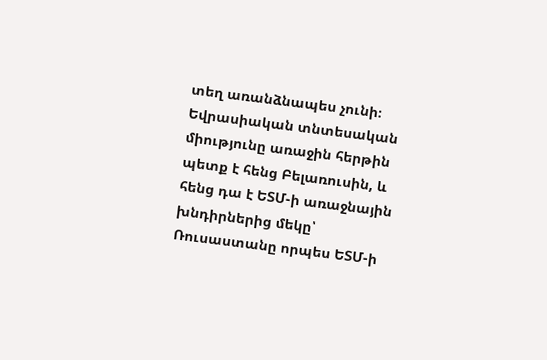տեղ առանձնապես չունի։ Եվրասիական տնտեսական միությունը առաջին հերթին պետք է հենց Բելառուսին, և հենց դա է ԵՏՄ-ի առաջնային խնդիրներից մեկը՝ Ռուսաստանը որպես ԵՏՄ-ի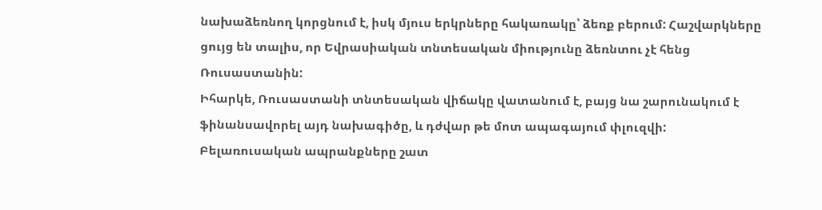նախաձեռնող կորցնում է, իսկ մյուս երկրները հակառակը՝ ձեռք բերում: Հաշվարկները ցույց են տալիս, որ Եվրասիական տնտեսական միությունը ձեռնտու չէ հենց Ռուսաստանին:
Իհարկե, Ռուսաստանի տնտեսական վիճակը վատանում է, բայց նա շարունակում է ֆինանսավորել այդ նախագիծը, և դժվար թե մոտ ապագայում փլուզվի:
Բելառուսական ապրանքները շատ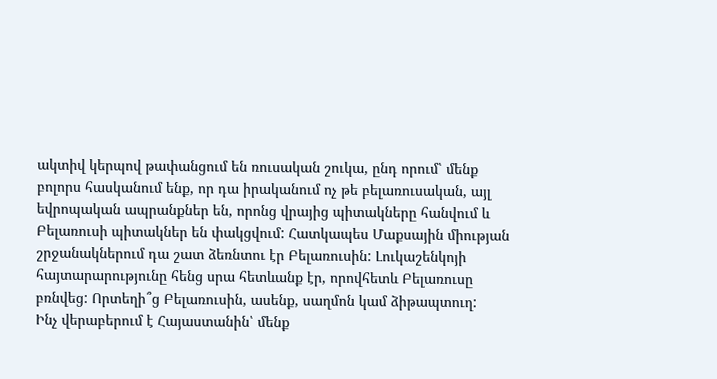ակտիվ կերպով թափանցում են ռուսական շուկա, ընդ որում՝ մենք բոլորս հասկանում ենք, որ դա իրականում ոչ թե բելառուսական, այլ եվրոպական ապրանքներ են, որոնց վրայից պիտակները հանվում և Բելառուսի պիտակներ են փակցվում: Հատկապես Մաքսային միության շրջանակներում դա շատ ձեռնտու էր Բելառուսին: Լուկաշենկոյի հայտարարությունը հենց սրա հետևանք էր, որովհետև Բելառուսը բռնվեց: Որտեղի՞ց Բելառուսին, ասենք, սաղմոն կամ ձիթապտուղ:
Ինչ վերաբերում է Հայաստանին՝ մենք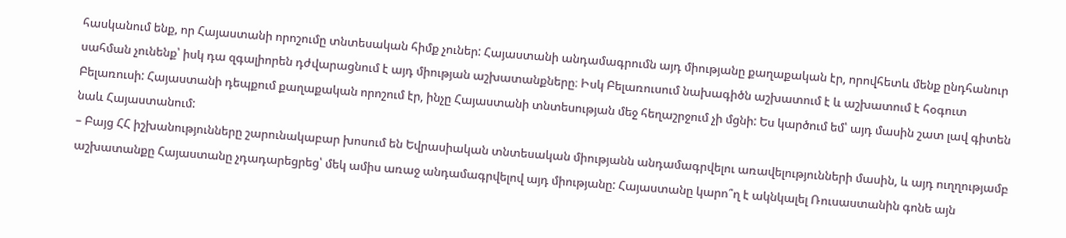հասկանում ենք, որ Հայաստանի որոշումը տնտեսական հիմք չուներ: Հայաստանի անդամագրումն այդ միությանը քաղաքական էր, որովհետև մենք ընդհանուր սահման չունենք՝ իսկ դա զգալիորեն դժվարացնում է այդ միության աշխատանքները։ Իսկ Բելառուսում նախագիծն աշխատում է և աշխատում է հօգուտ Բելառուսի: Հայաստանի դեպքում քաղաքական որոշում էր, ինչը Հայաստանի տնտեսության մեջ հեղաշրջում չի մցնի: Ես կարծում եմ՝ այդ մասին շատ լավ գիտեն նաև Հայաստանում:
– Բայց ՀՀ իշխանությունները շարունակաբար խոսում են Եվրասիական տնտեսական միությանն անդամագրվելու առավելությունների մասին, և այդ ուղղությամբ աշխատանքը Հայաստանը չդադարեցրեց՝ մեկ ամիս առաջ անդամագրվելով այդ միությանը: Հայաստանը կարո՞ղ է ակնկալել Ռուսաստանին գոնե այն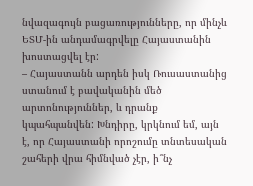նվազագույն բացառությունները, որ մինչև ԵՏՄ-ին անդամագրվելը Հայաստանին խոստացվել էր:
– Հայաստանն արդեն իսկ Ռուսաստանից ստանում է բավականին մեծ արտոնություններ, և դրանք կպահպանվեն: Խնդիրը, կրկնում եմ, այն է, որ Հայաստանի որոշումը տնտեսական շահերի վրա հիմնված չէր, ի՞նչ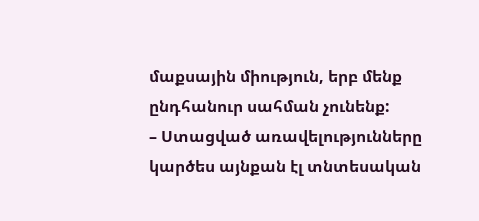մաքսային միություն, երբ մենք ընդհանուր սահման չունենք:
– Ստացված առավելությունները կարծես այնքան էլ տնտեսական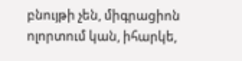բնույթի չեն, միգրացիոն ոլորտում կան, իհարկե,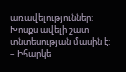առավելություններ: Խոսքս ավելի շատ տնտեսության մասին է:
– Իհարկե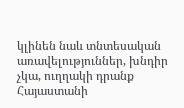կլինեն նաև տնտեսական առավելություններ, խնդիր չկա, ուղղակի դրանք Հայաստանի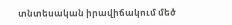տնտեսական իրավիճակում մեծ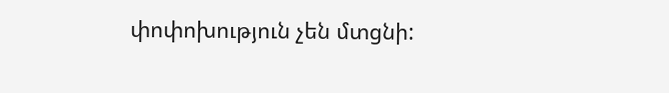փոփոխություն չեն մտցնի: